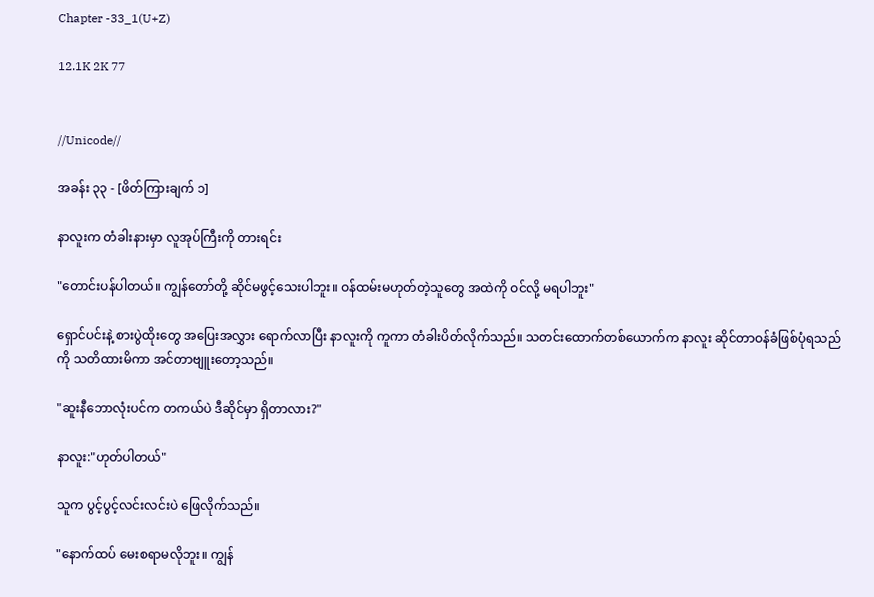Chapter -33_1(U+Z)

12.1K 2K 77


//Unicode//

အခန်း ၃၃ - [ဖိတ်ကြားချက် ၁]

နာလူးက တံခါးနားမှာ လူအုပ်ကြီးကို တားရင်း

"တောင်းပန်ပါတယ်။ ကျွန်တော်တို့ ဆိုင်မဖွင့်သေးပါဘူး။ ဝန်ထမ်းမဟုတ်တဲ့သူတွေ အထဲကို ဝင်လို့ မရပါဘူး"

ရှောင်ပင်းနဲ့ စားပွဲထိုးတွေ အပြေးအလွှား ရောက်လာပြီး နာလူးကို ကူကာ တံခါးပိတ်လိုက်သည်။ သတင်းထောက်တစ်ယောက်က နာလူး ဆိုင်တာဝန်ခံဖြစ်ပုံရသည်ကို သတိထားမိကာ အင်တာဗျူးတော့သည်။

"ဆူးနီဘောလုံးပင်က တကယ်ပဲ ဒီဆိုင်မှာ ရှိတာလား?"

နာလူး:"ဟုတ်ပါတယ်"

သူက ပွင့်ပွင့်လင်းလင်းပဲ ဖြေလိုက်သည်။

"နောက်ထပ် မေးစရာမလိုဘူး။ ကျွန်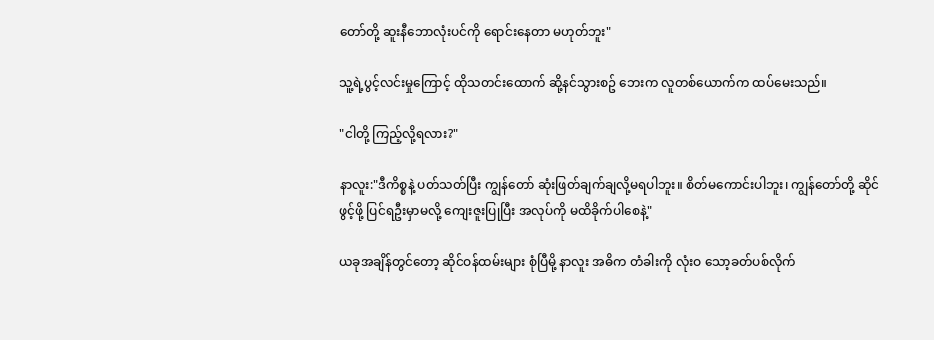တော်တို့ ဆူးနီဘောလုံးပင်ကို ရောင်းနေတာ မဟုတ်ဘူး"

သူ့ရဲ့ပွင့်လင်းမှုကြောင့် ထိုသတင်းထောက် ဆို့နင်သွားစဥ် ဘေးက လူတစ်ယောက်က ထပ်မေးသည်။

"ငါတို့ ကြည့်လို့ရလား?"

နာလူး:"ဒီကိစ္စနဲ့ ပတ်သတ်ပြီး ကျွန်တော် ဆုံးဖြတ်ချက်ချလို့မရပါဘူး။ စိတ်မကောင်းပါဘူး၊ ကျွန်တော်တို့ ဆိုင်ဖွင့်ဖို့ ပြင်ရဦးမှာမလို့ ကျေးဇူးပြုပြီး အလုပ်ကို မထိခိုက်ပါစေနဲ့"

ယခုအချိန်တွင်တော့ ဆိုင်ဝန်ထမ်းများ စုံပြီမို့ နာလူး အဓိက တံခါးကို လုံးဝ သော့ခတ်ပစ်လိုက်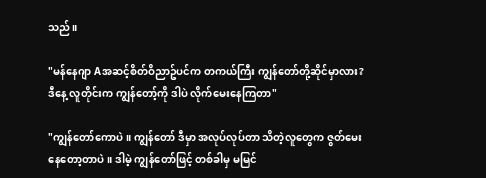သည်။

"မန်နေဂျာ Aအဆင့်စိတ်ဝိညာဥ်ပင်က တကယ်ကြီး ကျွန်တော်တို့ဆိုင်မှာလား? ဒီနေ့ လူတိုင်းက ကျွန်တော့်ကို ဒါပဲ လိုက်မေးနေကြတာ"

"ကျွန်တော်ကောပဲ။ ကျွန်တော် ဒီမှာ အလုပ်လုပ်တာ သိတဲ့လူတွေက ဇွတ်မေးနေတော့တာပဲ။ ဒါမဲ့ ကျွန်တော်ဖြင့် တစ်ခါမှ မမြင်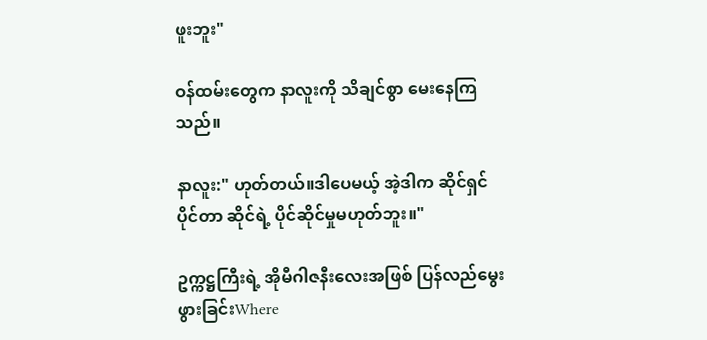ဖူးဘူး"

ဝန်ထမ်းတွေက နာလူးကို သိချင်စွာ မေးနေကြသည်။

နာလူး:" ဟုတ်တယ်။ဒါပေမယ့် အဲ့ဒါက ဆိုင်ရှင် ပိုင်တာ ဆိုင်ရဲ့ ပိုင်ဆိုင်မှုမဟုတ်ဘူး။"

ဥက္ကဋ္ဌကြီးရဲ့ အိုမီဂါဇနီးလေးအဖြစ် ပြန်လည်မွေးဖွားခြင်းWhere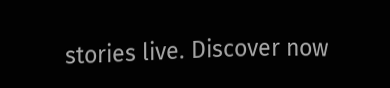stories live. Discover now